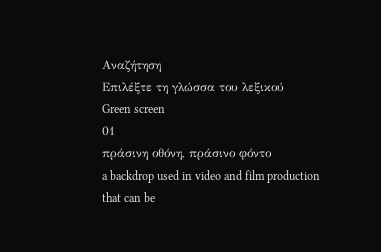Αναζήτηση
Επιλέξτε τη γλώσσα του λεξικού
Green screen
01
πράσινη οθόνη, πράσινο φόντο
a backdrop used in video and film production that can be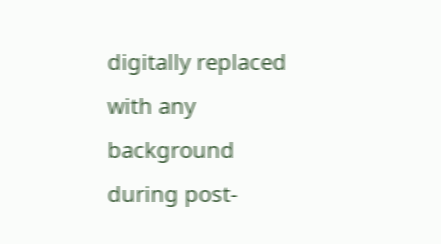digitally replaced with any background during post-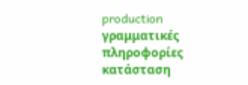production
γραμματικές πληροφορίες
κατάσταση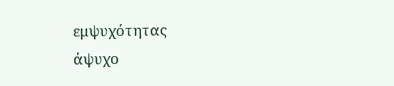εμψυχότητας
άψυχο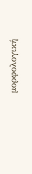μορφολογική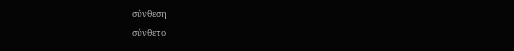σύνθεση
σύνθετο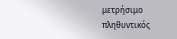μετρήσιμο
πληθυντικός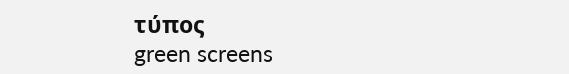τύπος
green screens